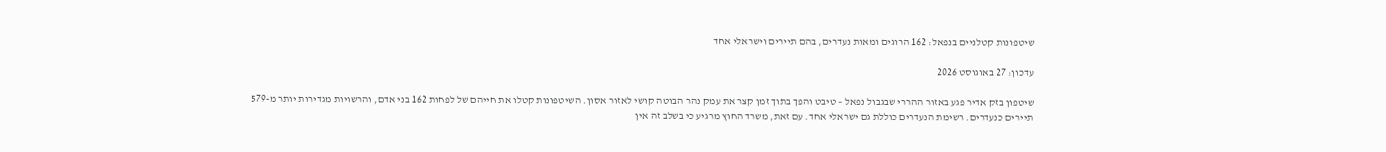שיטפונות קטלניים בנפאל: 162 הרוגים ומאות נעדרים, בהם תיירים וישראלי אחד

עדכון: 27 באוגוסט 2026

שיטפון בזק אדיר פגע באזור ההררי שבגבול נפאל – טיבט והפך בתוך זמן קצר את עמק נהר הבוטה קושי לאזור אסון. השיטפונות קטלו את חייהם של לפחות 162 בני אדם, והרשויות מגדירות יותר מ-579 תיירים כנעדרים. רשימת הנעדרים כוללת גם ישראלי אחד. עם זאת, משרד החוץ מרגיע כי בשלב זה אין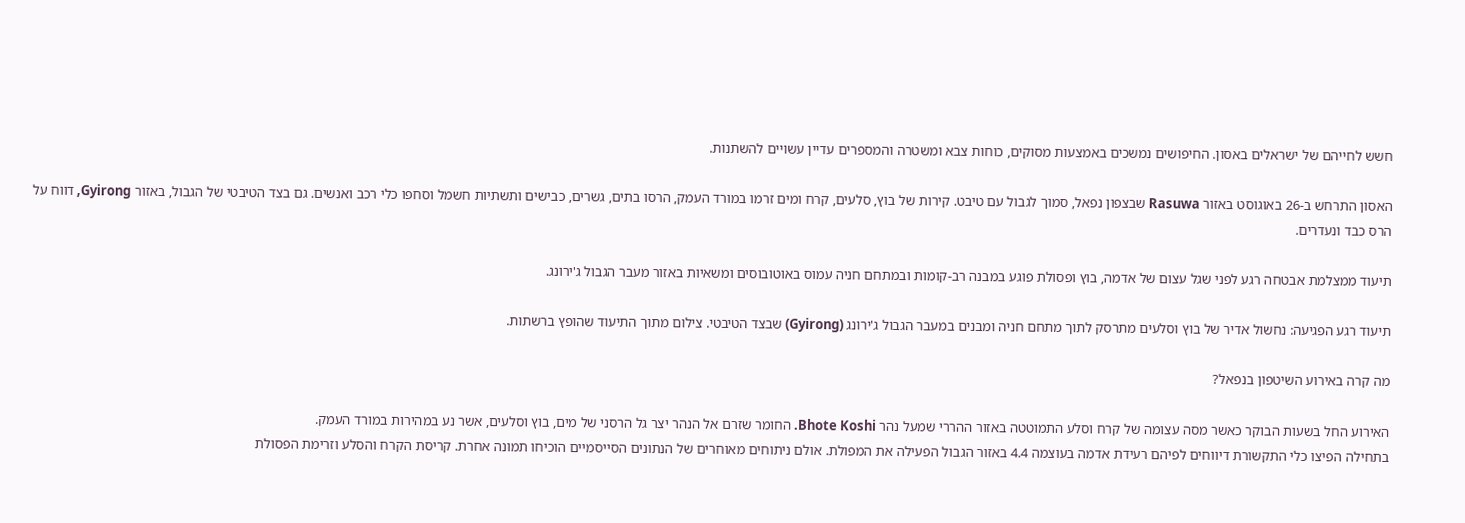חשש לחייהם של ישראלים באסון. החיפושים נמשכים באמצעות מסוקים, כוחות צבא ומשטרה והמספרים עדיין עשויים להשתנות.

האסון התרחש ב-26 באוגוסט באזור Rasuwa שבצפון נפאל, סמוך לגבול עם טיבט. קירות של בוץ, סלעים, קרח ומים זרמו במורד העמק, הרסו בתים, גשרים, כבישים ותשתיות חשמל וסחפו כלי רכב ואנשים. גם בצד הטיבטי של הגבול, באזור Gyirong, דווח על הרס כבד ונעדרים.

תיעוד ממצלמת אבטחה רגע לפני שגל עצום של אדמה, בוץ ופסולת פוגע במבנה רב-קומות ובמתחם חניה עמוס באוטובוסים ומשאיות באזור מעבר הגבול ג'ירונג.

תיעוד רגע הפגיעה: נחשול אדיר של בוץ וסלעים מתרסק לתוך מתחם חניה ומבנים במעבר הגבול ג'ירונג (Gyirong) שבצד הטיבטי. צילום מתוך התיעוד שהופץ ברשתות.

מה קרה באירוע השיטפון בנפאל?

האירוע החל בשעות הבוקר כאשר מסה עצומה של קרח וסלע התמוטטה באזור ההררי שמעל נהר Bhote Koshi. החומר שזרם אל הנהר יצר גל הרסני של מים, בוץ וסלעים, אשר נע במהירות במורד העמק.
בתחילה הפיצו כלי התקשורת דיווחים לפיהם רעידת אדמה בעוצמה 4.4 באזור הגבול הפעילה את המפולת. אולם ניתוחים מאוחרים של הנתונים הסייסמיים הוכיחו תמונה אחרת. קריסת הקרח והסלע וזרימת הפסולת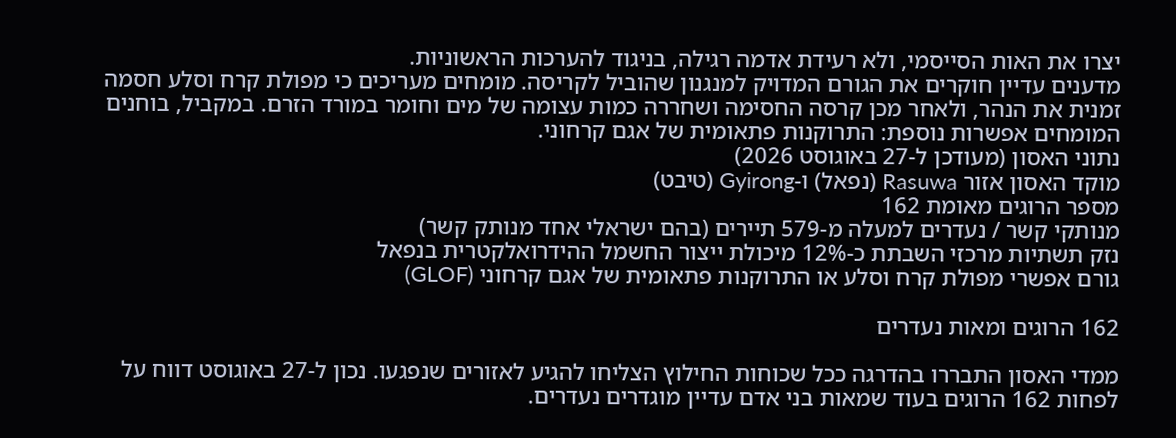יצרו את האות הסייסמי, ולא רעידת אדמה רגילה, בניגוד להערכות הראשוניות.
מדענים עדיין חוקרים את הגורם המדויק למנגנון שהוביל לקריסה. מומחים מעריכים כי מפולת קרח וסלע חסמה זמנית את הנהר, ולאחר מכן קרסה החסימה ושחררה כמות עצומה של מים וחומר במורד הזרם. במקביל, בוחנים המומחים אפשרות נוספת: התרוקנות פתאומית של אגם קרחוני.
נתוני האסון (מעודכן ל-27 באוגוסט 2026)
מוקד האסון אזור Rasuwa (נפאל) ו-Gyirong (טיבט)
מספר הרוגים מאומת 162
מנותקי קשר / נעדרים למעלה מ-579 תיירים (בהם ישראלי אחד מנותק קשר)
נזק תשתיות מרכזי השבתת כ-12% מיכולת ייצור החשמל ההידרואלקטרית בנפאל
גורם אפשרי מפולת קרח וסלע או התרוקנות פתאומית של אגם קרחוני (GLOF)

162 הרוגים ומאות נעדרים

ממדי האסון התבררו בהדרגה ככל שכוחות החילוץ הצליחו להגיע לאזורים שנפגעו. נכון ל-27 באוגוסט דווח על לפחות 162 הרוגים בעוד שמאות בני אדם עדיין מוגדרים נעדרים.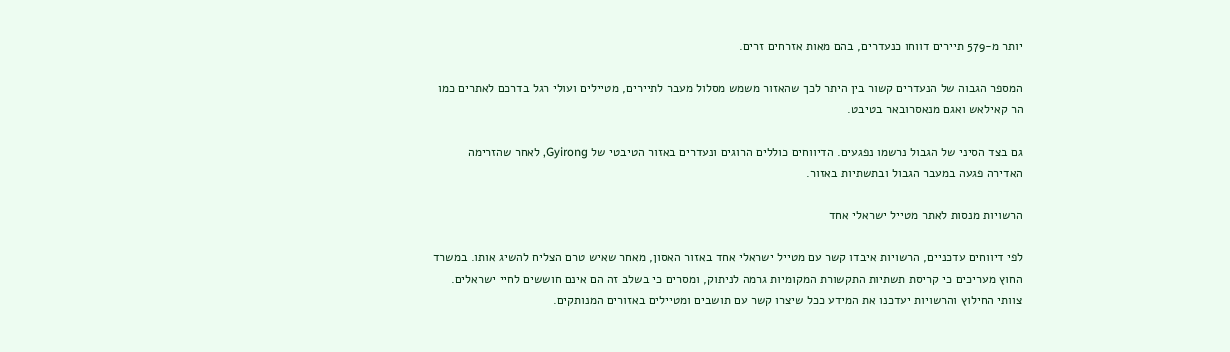יותר מ-579 תיירים דווחו כנעדרים, בהם מאות אזרחים זרים.

המספר הגבוה של הנעדרים קשור בין היתר לכך שהאזור משמש מסלול מעבר לתיירים, מטיילים ועולי רגל בדרכם לאתרים כמו הר קאילאש ואגם מנאסרובאר בטיבט.

גם בצד הסיני של הגבול נרשמו נפגעים. הדיווחים כוללים הרוגים ונעדרים באזור הטיבטי של Gyirong, לאחר שהזרימה האדירה פגעה במעבר הגבול ובתשתיות באזור.

הרשויות מנסות לאתר מטייל ישראלי אחד

לפי דיווחים עדכניים, הרשויות איבדו קשר עם מטייל ישראלי אחד באזור האסון, מאחר שאיש טרם הצליח להשיג אותו. במשרד החוץ מעריכים כי קריסת תשתיות התקשורת המקומיות גרמה לניתוק, ומסרים כי בשלב זה הם אינם חוששים לחיי ישראלים.
צוותי החילוץ והרשויות יעדכנו את המידע ככל שיצרו קשר עם תושבים ומטיילים באזורים המנותקים.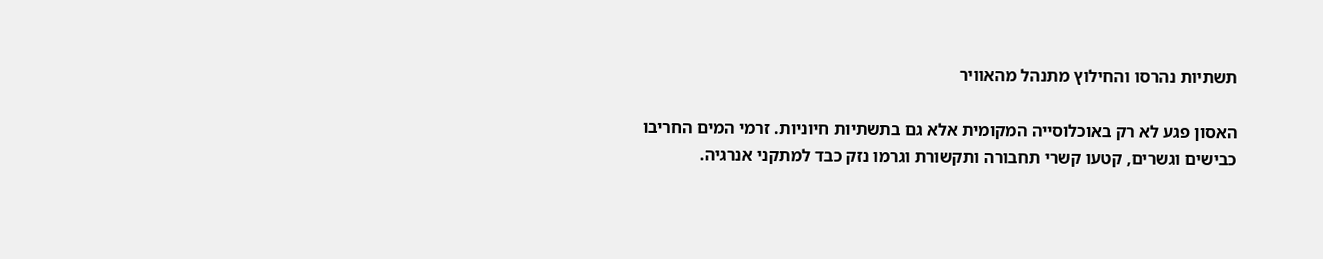תשתיות נהרסו והחילוץ מתנהל מהאוויר

האסון פגע לא רק באוכלוסייה המקומית אלא גם בתשתיות חיוניות. זרמי המים החריבו כבישים וגשרים, קטעו קשרי תחבורה ותקשורת וגרמו נזק כבד למתקני אנרגיה.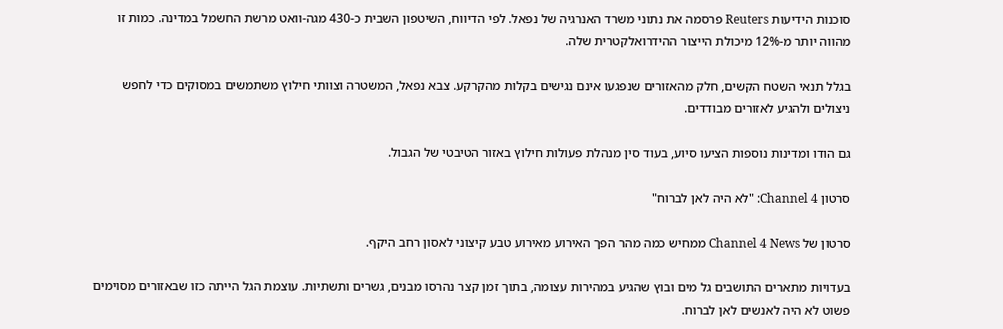סוכנות הידיעות Reuters פרסמה את נתוני משרד האנרגיה של נפאל. לפי הדיווח, השיטפון השבית כ-430 מגה-וואט מרשת החשמל במדינה. כמות זו מהווה יותר מ-12% מיכולת הייצור ההידרואלקטרית שלה.

בגלל תנאי השטח הקשים, חלק מהאזורים שנפגעו אינם נגישים בקלות מהקרקע. צבא נפאל, המשטרה וצוותי חילוץ משתמשים במסוקים כדי לחפש ניצולים ולהגיע לאזורים מבודדים.

גם הודו ומדינות נוספות הציעו סיוע, בעוד סין מנהלת פעולות חילוץ באזור הטיבטי של הגבול.

סרטון Channel 4: "לא היה לאן לברוח"

סרטון של Channel 4 News ממחיש כמה מהר הפך האירוע מאירוע טבע קיצוני לאסון רחב היקף.

בעדויות מתארים התושבים גל מים ובוץ שהגיע במהירות עצומה, בתוך זמן קצר נהרסו מבנים, גשרים ותשתיות. עוצמת הגל הייתה כזו שבאזורים מסוימים פשוט לא היה לאנשים לאן לברוח.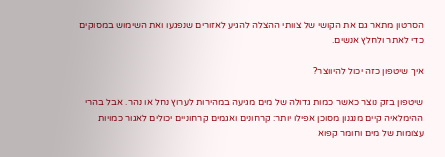הסרטון מתאר גם את הקושי של צוותי ההצלה להגיע לאזורים שנפגעו ואת השימוש במסוקים כדי לאתר ולחלץ אנשים.

איך שיטפון כזה יכול להיווצר?

שיטפון בזק נוצר כאשר כמות גדולה של מים מגיעה במהירות לערוץ נחל או נהר. אבל בהרי ההימלאיה קיים מנגנון מסוכן אפילו יותר: קרחונים ואגמים קרחוניים יכולים לאגור כמויות עצומות של מים וחומר קפוא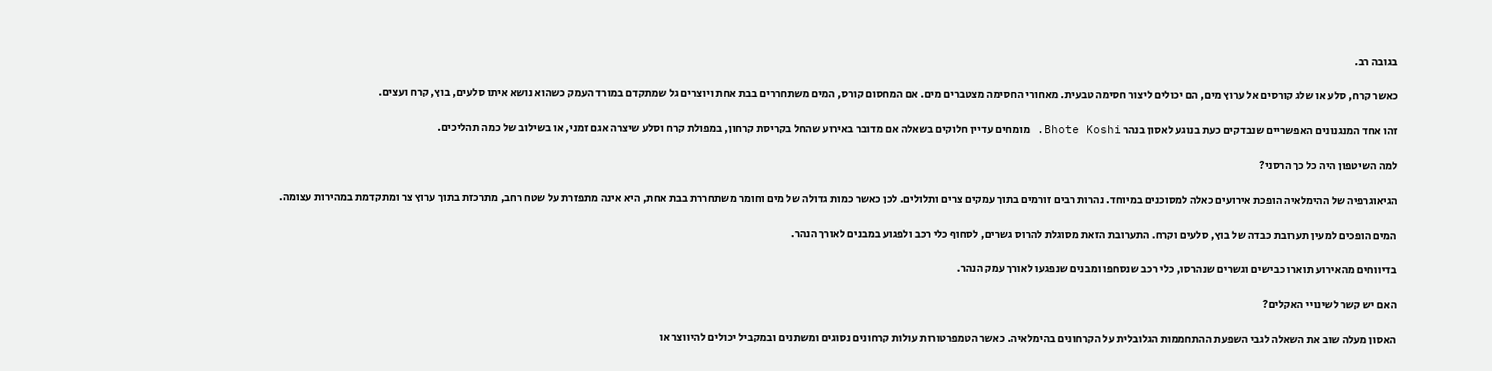בגובה רב.

כאשר קרח, סלע או שלג קורסים אל ערוץ מים, הם יכולים ליצור חסימה טבעית. מאחורי החסימה מצטברים מים. אם המחסום קורס, המים משתחררים בבת אחת ויוצרים גל שמתקדם במורד העמק כשהוא נושא איתו סלעים, בוץ, קרח ועצים.

זהו אחד המנגנונים האפשריים שנבדקים כעת בנוגע לאסון בנהר Bhote Koshi. מומחים עדיין חלוקים בשאלה אם מדובר באירוע שהחל בקריסת קרחון, במפולת קרח וסלע שיצרה אגם זמני, או בשילוב של כמה תהליכים.

למה השיטפון היה כל כך הרסני?

הגיאוגרפיה של ההימלאיה הופכת אירועים כאלה למסוכנים במיוחד. נהרות רבים זורמים בתוך עמקים צרים ותלולים. לכן כאשר כמות גדולה של מים וחומר משתחררת בבת אחת, היא אינה מתפזרת על שטח רחב, מתרכזת בתוך ערוץ צר ומתקדמת במהירות עצומה.

המים הופכים למעין תערובת כבדה של בוץ, סלעים וקרח. התערובת הזאת מסוגלת להרוס גשרים, לסחוף כלי רכב ולפגוע במבנים לאורך הנהר.

בדיווחים מהאירוע תוארו כבישים וגשרים שנהרסו, כלי רכב שנסחפו ומבנים שנפגעו לאורך עמק הנהר.

האם יש קשר לשינויי האקלים?

האסון מעלה שוב את השאלה לגבי השפעת ההתחממות הגלובלית על הקרחונים בהימלאיה. כאשר הטמפרטורות עולות קרחונים נסוגים ומשתנים ובמקביל יכולים להיווצר או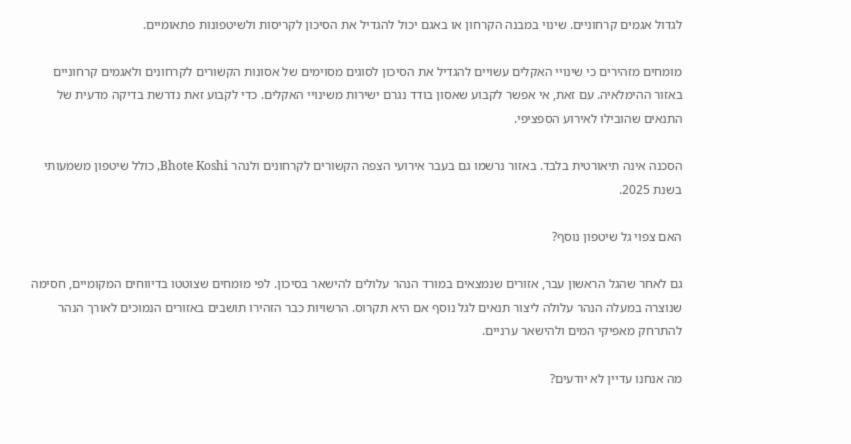לגדול אגמים קרחוניים. שינוי במבנה הקרחון או באגם יכול להגדיל את הסיכון לקריסות ולשיטפונות פתאומיים.

מומחים מזהירים כי שינויי האקלים עשויים להגדיל את הסיכון לסוגים מסוימים של אסונות הקשורים לקרחונים ולאגמים קרחוניים באזור ההימלאיה. עם זאת, אי אפשר לקבוע שאסון בודד נגרם ישירות משינויי האקלים. כדי לקבוע זאת נדרשת בדיקה מדעית של התנאים שהובילו לאירוע הספציפי.

הסכנה אינה תיאורטית בלבד. באזור נרשמו גם בעבר אירועי הצפה הקשורים לקרחונים ולנהר Bhote Koshi, כולל שיטפון משמעותי בשנת 2025.

האם צפוי גל שיטפון נוסף?

גם לאחר שהגל הראשון עבר, אזורים שנמצאים במורד הנהר עלולים להישאר בסיכון. לפי מומחים שצוטטו בדיווחים המקומיים, חסימה שנוצרה במעלה הנהר עלולה ליצור תנאים לגל נוסף אם היא תקרוס. הרשויות כבר הזהירו תושבים באזורים הנמוכים לאורך הנהר להתרחק מאפיקי המים ולהישאר ערניים.

מה אנחנו עדיין לא יודעים?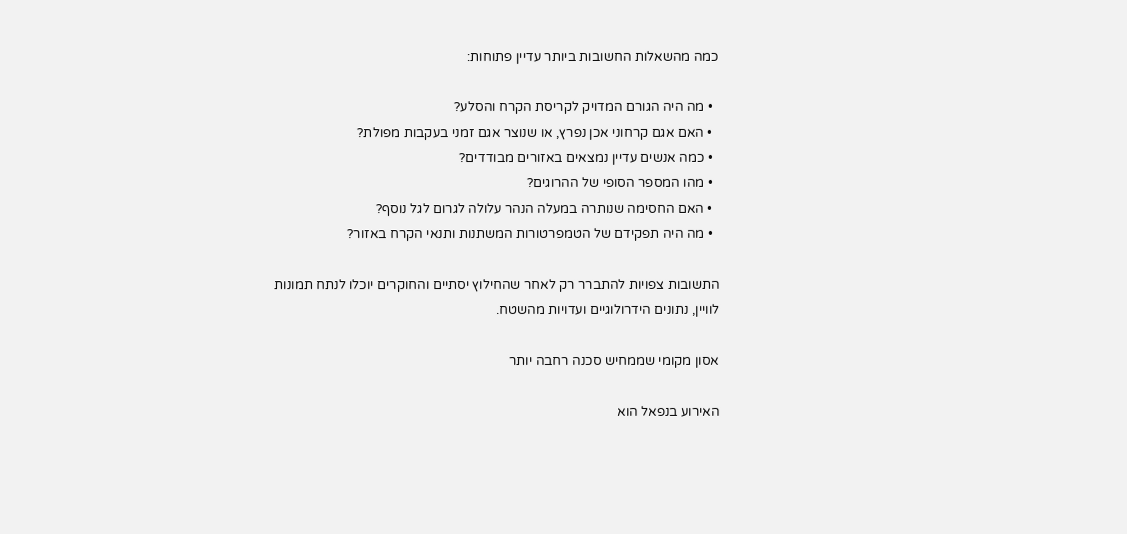כמה מהשאלות החשובות ביותר עדיין פתוחות:

  • מה היה הגורם המדויק לקריסת הקרח והסלע?
  • האם אגם קרחוני אכן נפרץ, או שנוצר אגם זמני בעקבות מפולת?
  • כמה אנשים עדיין נמצאים באזורים מבודדים?
  • מהו המספר הסופי של ההרוגים?
  • האם החסימה שנותרה במעלה הנהר עלולה לגרום לגל נוסף?
  • מה היה תפקידם של הטמפרטורות המשתנות ותנאי הקרח באזור?

התשובות צפויות להתברר רק לאחר שהחילוץ יסתיים והחוקרים יוכלו לנתח תמונות לוויין, נתונים הידרולוגיים ועדויות מהשטח.

אסון מקומי שממחיש סכנה רחבה יותר

האירוע בנפאל הוא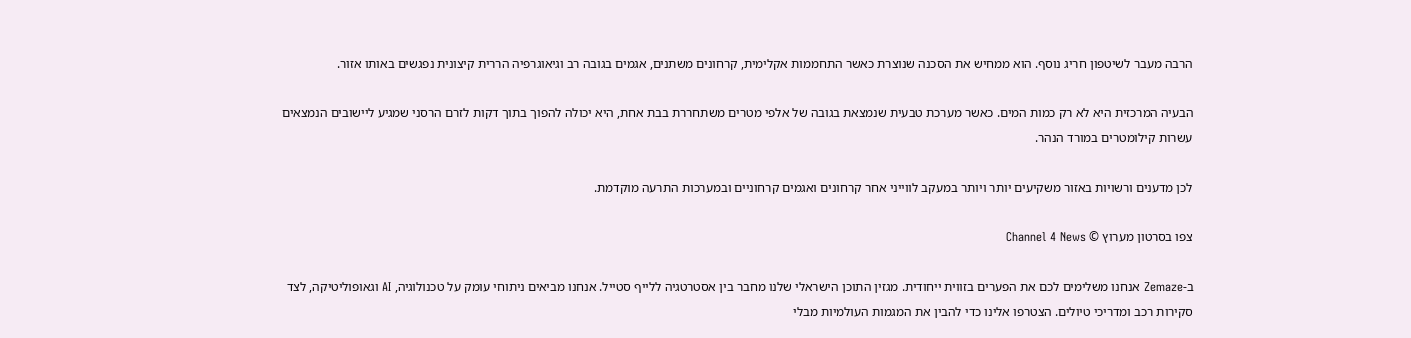הרבה מעבר לשיטפון חריג נוסף. הוא ממחיש את הסכנה שנוצרת כאשר התחממות אקלימית, קרחונים משתנים, אגמים בגובה רב וגיאוגרפיה הררית קיצונית נפגשים באותו אזור.

הבעיה המרכזית היא לא רק כמות המים. כאשר מערכת טבעית שנמצאת בגובה של אלפי מטרים משתחררת בבת אחת, היא יכולה להפוך בתוך דקות לזרם הרסני שמגיע ליישובים הנמצאים עשרות קילומטרים במורד הנהר.

לכן מדענים ורשויות באזור משקיעים יותר ויותר במעקב לווייני אחר קרחונים ואגמים קרחוניים ובמערכות התרעה מוקדמת.

צפו בסרטון מערוץ © Channel 4 News

ב-Zemaze אנחנו משלימים לכם את הפערים בזווית ייחודית. מגזין התוכן הישראלי שלנו מחבר בין אסטרטגיה ללייף סטייל. אנחנו מביאים ניתוחי עומק על טכנולוגיה, AI וגאופוליטיקה, לצד סקירות רכב ומדריכי טיולים. הצטרפו אלינו כדי להבין את המגמות העולמיות מבלי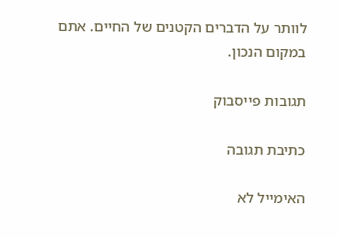לוותר על הדברים הקטנים של החיים. אתם במקום הנכון.

תגובות פייסבוק

כתיבת תגובה

האימייל לא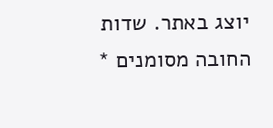יוצג באתר. שדות החובה מסומנים *